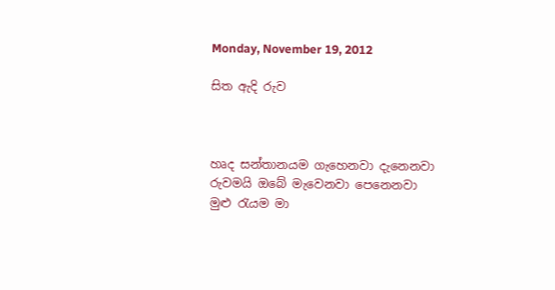Monday, November 19, 2012

සිත ඇදි රුව



හෘද සන්තානයම ගැහෙනවා දැනෙනවා
රුවමයි ඔබේ මැවෙනවා පෙනෙනවා
මුළු රැයම මා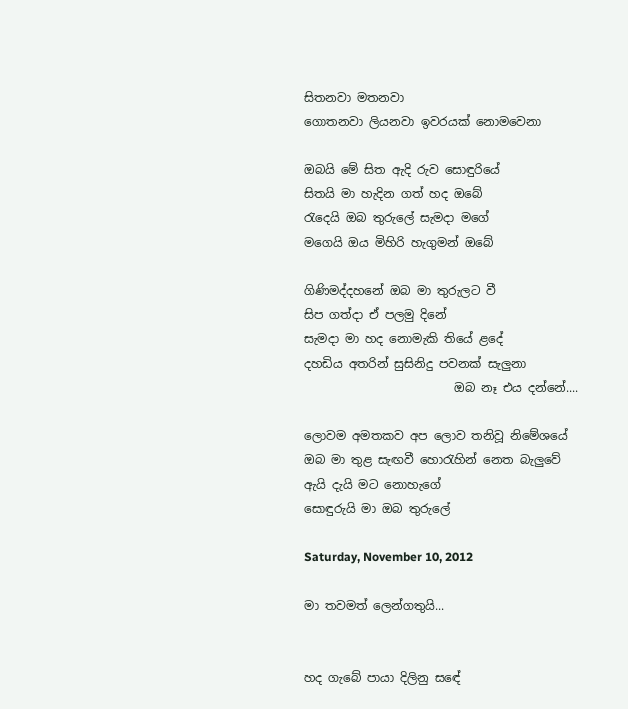සිතනවා මතනවා
ගොතනවා ලියනවා ඉවරයක් නොමවෙනා

ඔබයි මේ සිත ඇදි රුව සොඳුරියේ
සිතයි මා හැදින ගත් හද ඔබේ
රැදෙයි ඔබ තුරුලේ සැමදා මගේ
මගෙයි ඔය මිහිරි හැගුමන් ඔබේ

ගිණිමද්දහනේ ඔබ මා තුරුලට වී
සිප ගත්දා ඒ පලමු දිනේ
සැමදා මා හද නොමැකි තියේ ළදේ
දහඩිය අතරින් සුසිනිදු පවනක් සැලුනා
                         ඔබ නෑ එය දන්නේ....

ලොවම අමතකව අප ලොව තනිවූ නිමේශයේ
ඔබ මා තුළ සැඟවී හොරැහින් නෙත බැලුවේ
ඇයි දැයි මට නොහැගේ
සොඳුරුයි මා ඔබ තුරුලේ

Saturday, November 10, 2012

මා තවමත් ලෙන්ගතුයි...


හද ගැබේ පායා දිලිනු සඳේ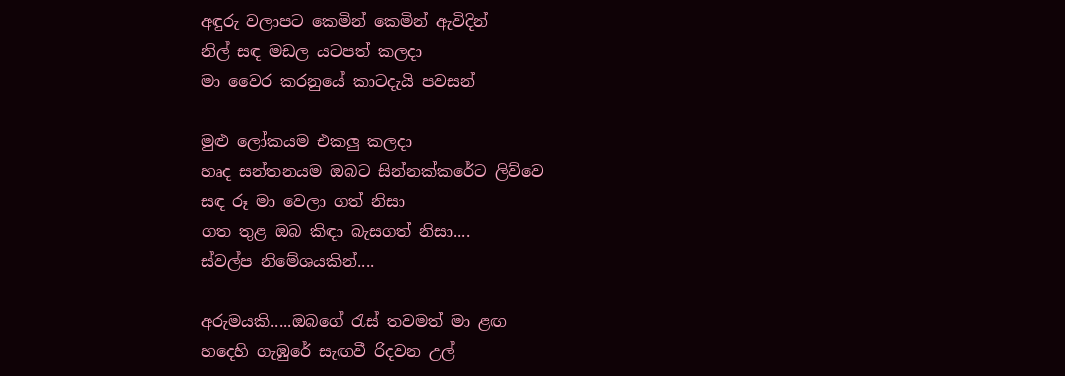අඳුරු වලාපට කෙමින් කෙමින් ඇවිදින්
නිල් සඳ මඩල යටපත් කලදා
මා වෛර කරනුයේ කාටදැයි පවසන්

මුළු ලෝකයම එකලු කලදා
හෘද සන්තනයම ඔබට සින්නක්කරේට ලිව්වෙ
සඳ රූ මා වෙලා ගත් නිසා
ගත තුළ ඔබ කිඳා බැසගත් නිසා....
ස්වල්ප නිමේශයකින්....

අරුමයකි.....ඔබගේ රැස් තවමත් මා ළඟ
හදෙහි ගැඹුරේ සැඟවී රිදවන උල්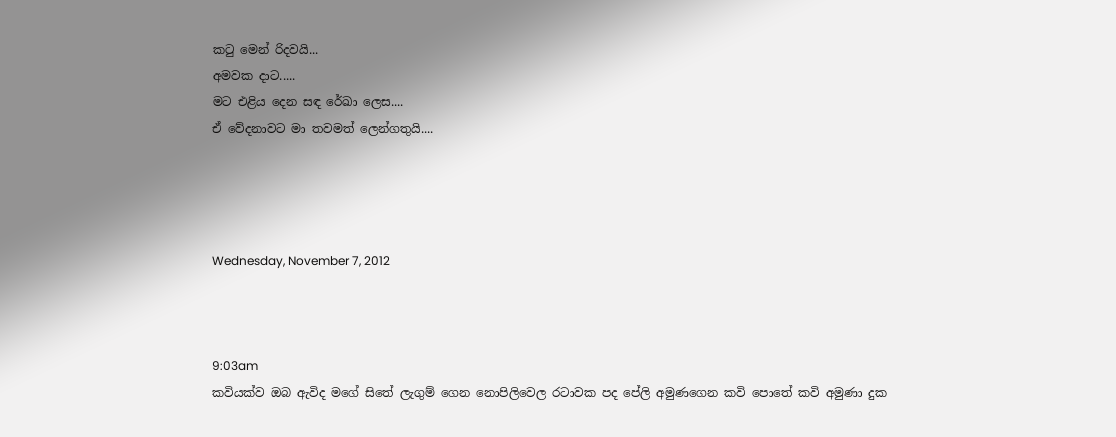කටු මෙන් රිදවයි...
අමවක දාට.....
මට එළිය දෙන සඳ රේඛා ලෙස....
ඒ වේදනාවට මා තවමත් ලෙන්ගතුයි....




Wednesday, November 7, 2012



9:03am
කවියක්ව ඔබ ඇවිද මගේ සිතේ ලැගුම් ගෙන නොපිලිවෙල රටාවක පද පේලි අමුණගෙන කවි පොතේ කවි අමුණා දුක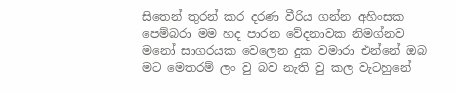සිතෙන් තුරන් කර දරණ වීරිය ගන්න අහිංසක පෙම්බරා මම හද පාරන වේදනාවක නිමග්නව මනෝ සාගරයක වෙලෙන දුක වමාරා එන්නේ ඔබ මට මෙතරම් ලං වු බව නැති වු කල වැටහුනේ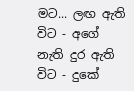මට... ලඟ ඇති විට - අගේ නැති දුර ඇති විට - දුකේ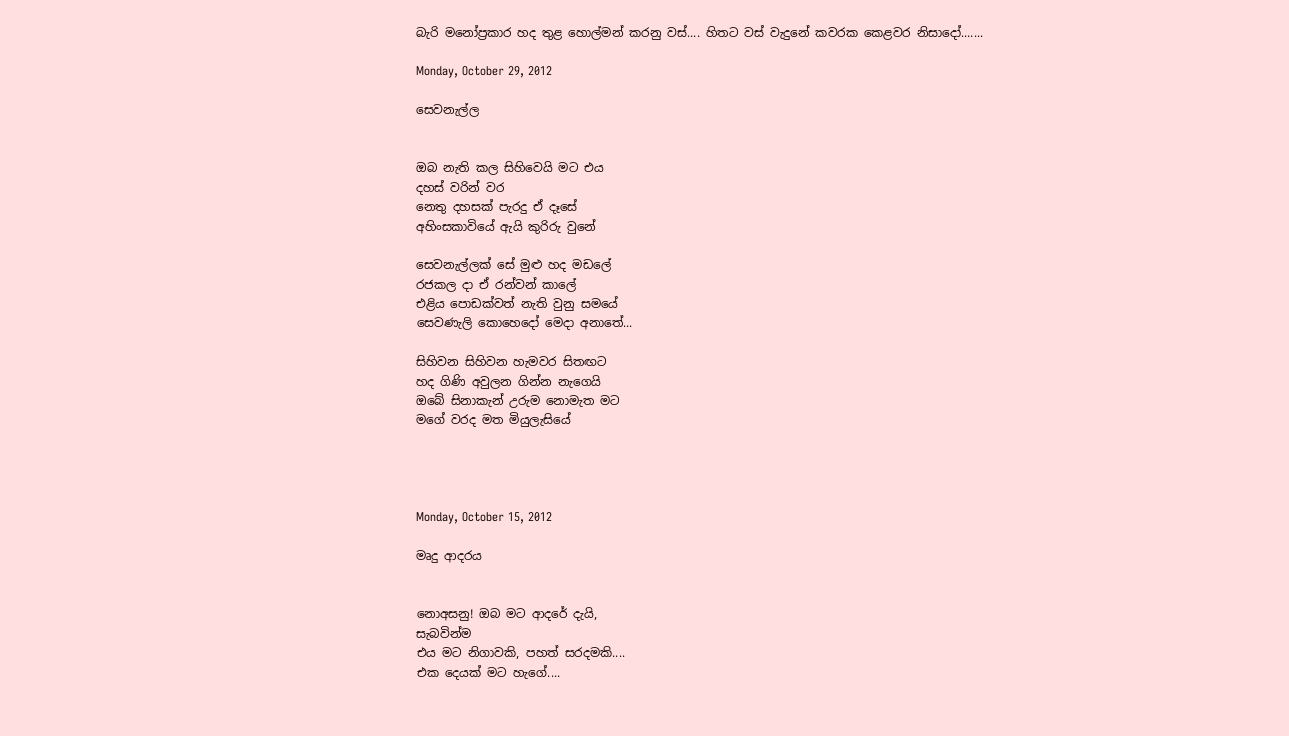බැරි මනෝප්‍රකාර හද තුළ හොල්මන් කරනු වස්.... හිතට වස් වැදුනේ කවරක කෙළවර නිසාදෝ.......

Monday, October 29, 2012

සෙවනැල්ල


ඔබ නැති කල සිහිවෙයි මට එය
දහස් වරින් වර
නෙතු දහසක් පැරදු ඒ දෑසේ
අහිංසකාවියේ ඇයි කුරිරු වුනේ

සෙවනැල්ලක් සේ මුළු හද මඩලේ
රජකල දා ඒ රන්වන් කාලේ
එළිය පොඩක්වත් නැති වුනු සමයේ
සෙවණැලි කොහෙදෝ මෙදා අනාතේ...

සිහිවන සිහිවන හැමවර සිතඟට
හද ගිණි අවුලන ගින්න නැගෙයි
ඔබේ සිනාකැන් උරුම නොමැත මට
මගේ වරද මත මියුලැසියේ




Monday, October 15, 2012

මෘදු ආදරය


නොඅසනු! ඔබ මට ආදරේ දැයි,
සැබවින්ම
එය මට නිගාවකි, පහත් සරදමකි....
එක දෙයක් මට හැගේ....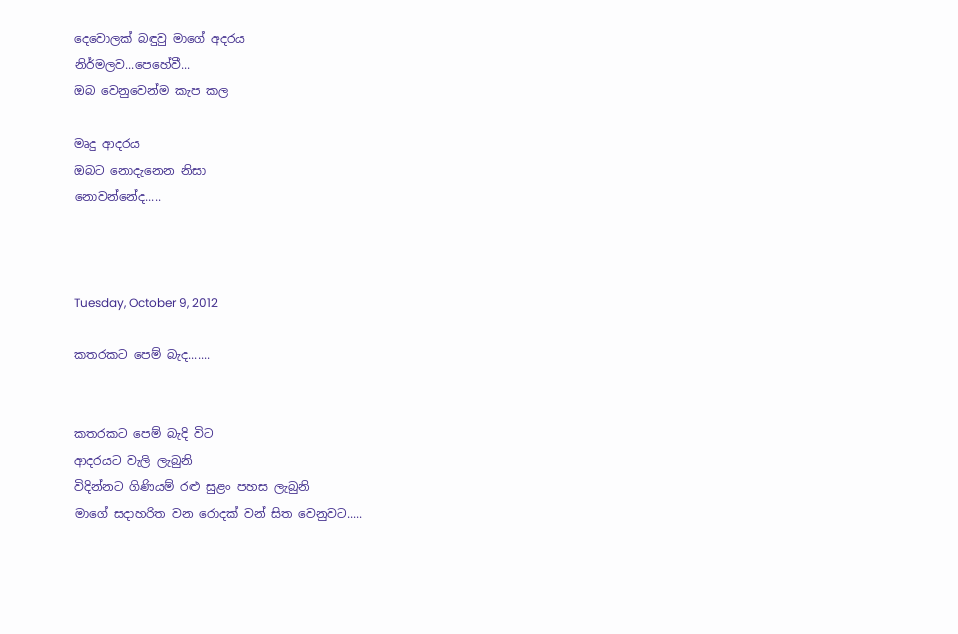දෙවොලක් බඳුවු මාගේ අදරය
නිර්මලව...පෙහේවී...
ඔබ වෙනුවෙන්ම කැප කල

මෘදු ආදරය
ඔබට නොදැනෙන නිසා
නොවන්නේද.....



Tuesday, October 9, 2012

කතරකට පෙම් බැද.......


කතරකට පෙම් බැදි විට
ආදරයට වැලි ලැබුනි
විදින්නට ගිණියම් රළු සුළං පහස ලැබුනි
මාගේ සදාහරිත වන රොදක් වන් සිත වෙනුවට.....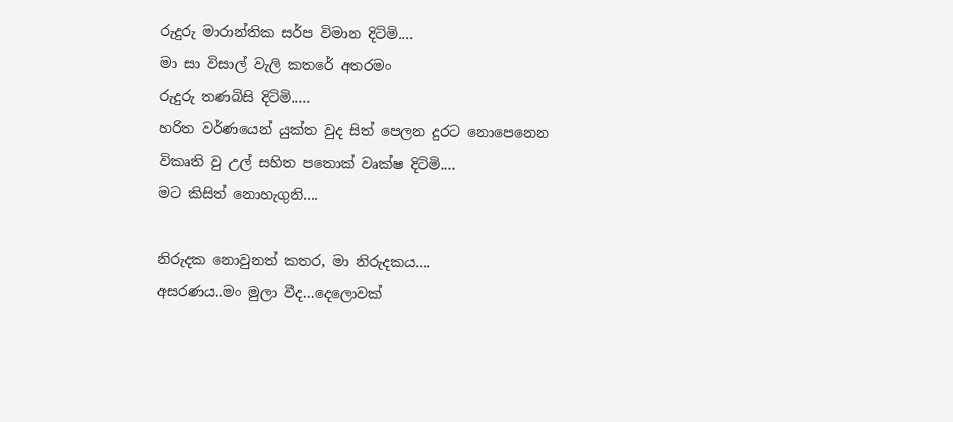රුදුරු මාරාන්තික සර්ප විමාන දිටිමි....
මා සා විසාල් වැලි කතරේ අතරමං
රුදුරු තණබිසි දිටිමි.....
හරිත වර්ණයෙන් යුක්ත වුද සිත් පෙලන දුරට නොපෙනෙන
විකෘති වු උල් සහිත පතොක් වෘක්ෂ දිටිමි....
මට කිසිත් නොහැගුනි....

නිරුදක නොවුනත් කතර, මා නිරුදකය....
අසරණය..මං මුලා වීද...දෙලොවක්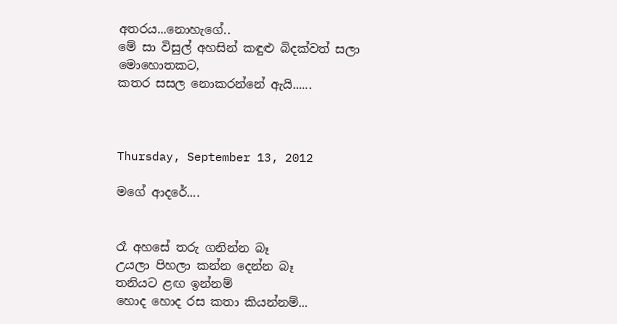අතරය...නොහැගේ..
මේ සා විසුල් අහසින් කඳුළු බිදක්වත් සලා මොහොතකට,
කතර සසල නොකරන්නේ ඇයි......



Thursday, September 13, 2012

මගේ ආදරේ....


රෑ අහසේ තරු ගනින්න බෑ
උයලා පිහලා කන්න දෙන්න බෑ
තනියට ළඟ ඉන්නම්
හොද හොද රස කතා කියන්නම්...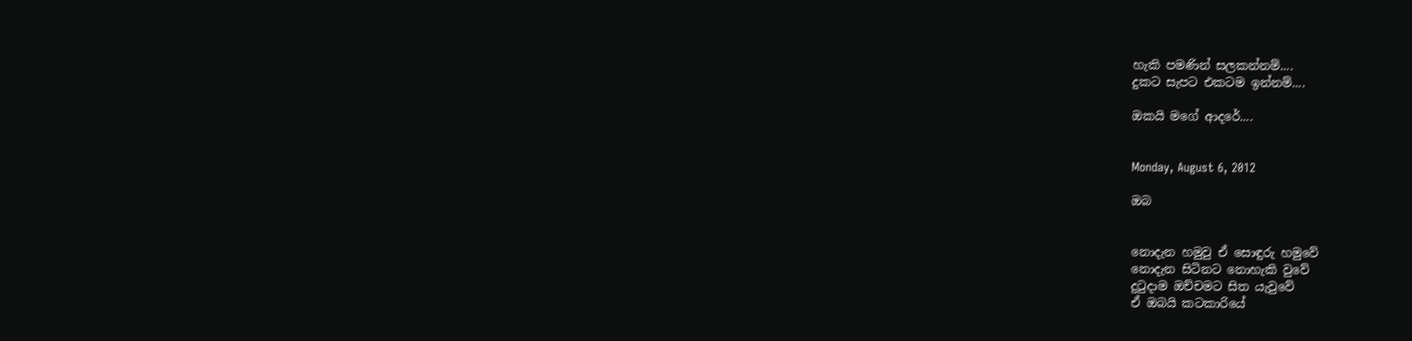හැකි පමණින් සලකන්නම්....
දුකට සැපට එකටම ඉන්නම්....

ඔකයි මගේ ආදරේ....


Monday, August 6, 2012

ඔබ


නොදැන හමුවු ඒ සොඳුරු හමුවේ
නොදැන සිටිනට නොහැකි වුවේ
දුටුදාම ඔච්චමට සිත යැවුවේ
ඒ ඔබයි කටකාරියේ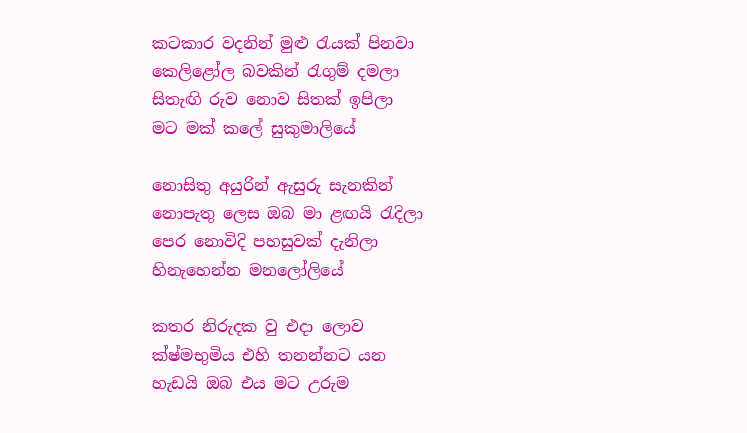කටකාර වදනින් මුළු රැයක් පිනවා
කෙලිළෝල බවකින් රැගුම් දමලා
සිතැඟි රුව නොව සිතක් ඉපිලා
මට මක් කලේ සුකුමාලියේ

නොසිතු අයුරින් ඇසුරු සැනකින්
නොපැතු ලෙස ඔබ මා ළඟයි රැදිලා
පෙර නොවිදි පහසුවක් දැනිලා
හිනැහෙන්න මනලෝලියේ

කතර නිරුදක වු එදා ලොව
ක්ෂ්මභුමිය එහි තනන්නට යන
හැඩයි ඔබ එය මට උරුම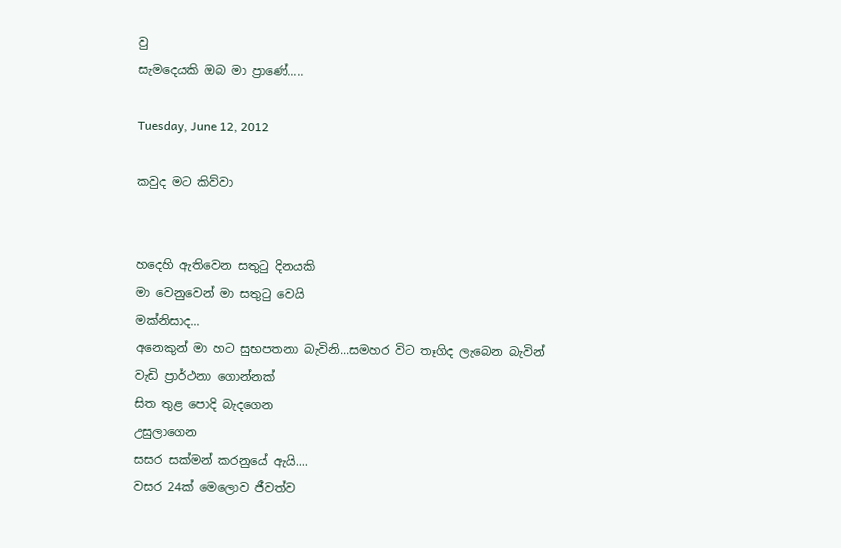වු
සැමදෙයකි ඔබ මා ප්‍රාණේ.....

Tuesday, June 12, 2012

කවුද මට කිව්වා


හදෙහි ඇතිවෙන සතුටු දිනයකි
මා වෙනුවෙන් මා සතුටු වෙයි
මක්නිසාද...
අනෙකුන් මා හට සුභපතනා බැවිනි...සමහර විට තෑගිද ලැබෙන බැවින්
වැඩි ප්‍රාර්ථනා ගොන්නක්
සිත තුළ පොදි බැදගෙන
උසුලාගෙන
සසර සක්මන් කරනුයේ ඇයි....
වසර 24ක් මෙලොව ජීවත්ව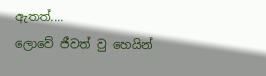ඇතත්....
ලොවේ ජීවත් වු හෙයින්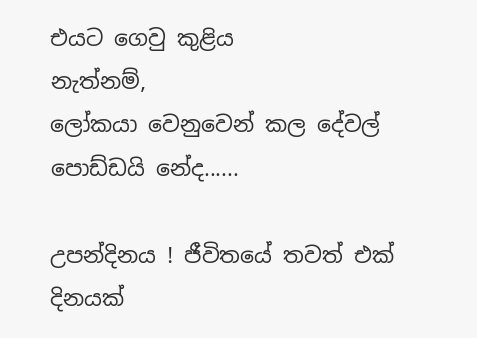එයට ගෙවු කුළිය
නැත්නම්,
ලෝකයා වෙනුවෙන් කල දේවල්
පොඩ්ඩයි නේද......

උපන්දිනය ! ජීවිතයේ තවත් එක් දිනයක්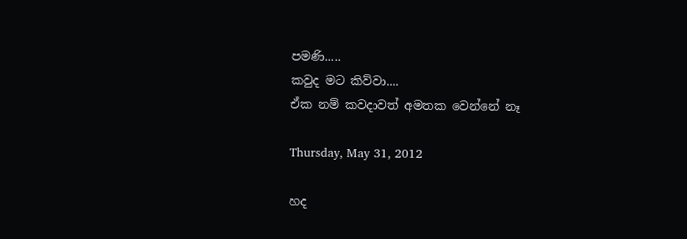පමණි.....
කවුද මට කිව්වා....
ඒක නම් කවදාවත් අමතක වෙන්නේ නෑ

Thursday, May 31, 2012

හද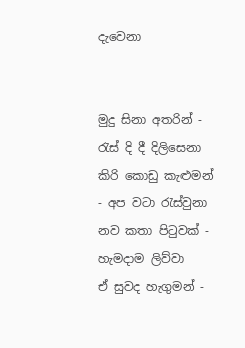දැවෙනා


මුදු සිනා අතරින් - රැස් දි දී දිලිසෙනා
කිරි කොඩු කැළුමන් - අප වටා රැස්වුනා
නව කතා පිටුවක් - හැමදාම ලිව්වා
ඒ සුවද හැගුමන් -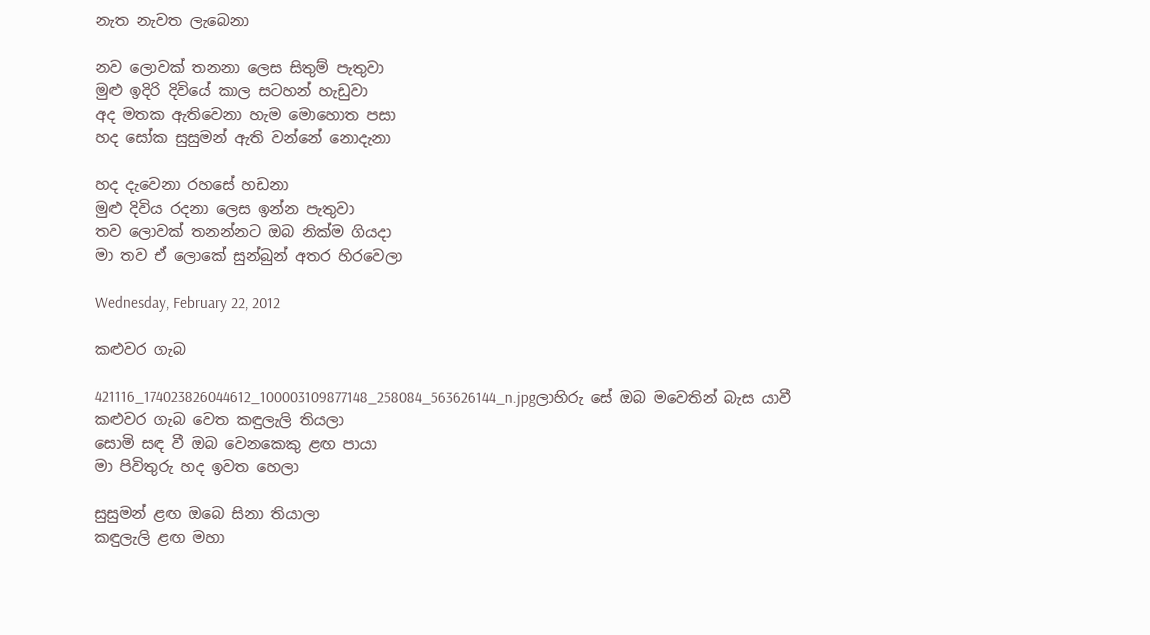නැත නැවත ලැබෙනා

නව ලොවක් තනනා ලෙස සිතුම් පැතුවා
මුළු ඉදිරි දිවියේ කාල සටහන් හැඩුවා
අද මතක ඇතිවෙනා හැම මොහොත පසා
හද සෝක සුසුමන් ඇති වන්නේ නොදැනා

හද දැවෙනා රහසේ හඩනා
මුළු දිවිය රදනා ලෙස ඉන්න පැතුවා
තව ලොවක් තනන්නට ඔබ නික්ම ගියදා
මා තව ඒ ලොකේ සුන්බුන් අතර හිරවෙලා

Wednesday, February 22, 2012

කළුවර ගැබ

421116_174023826044612_100003109877148_258084_563626144_n.jpgලාහිරු සේ ඔබ මවෙතින් බැස යාවී
කළුවර ගැබ වෙත කඳුලැලි තියලා
සොමි සඳ වී ඔබ වෙනකෙකු ළඟ පායා
මා පිවිතුරු හද ඉවත හෙලා

සුසුමන් ළඟ ඔබෙ සිනා තියාලා
කඳුලැලි ළඟ මහා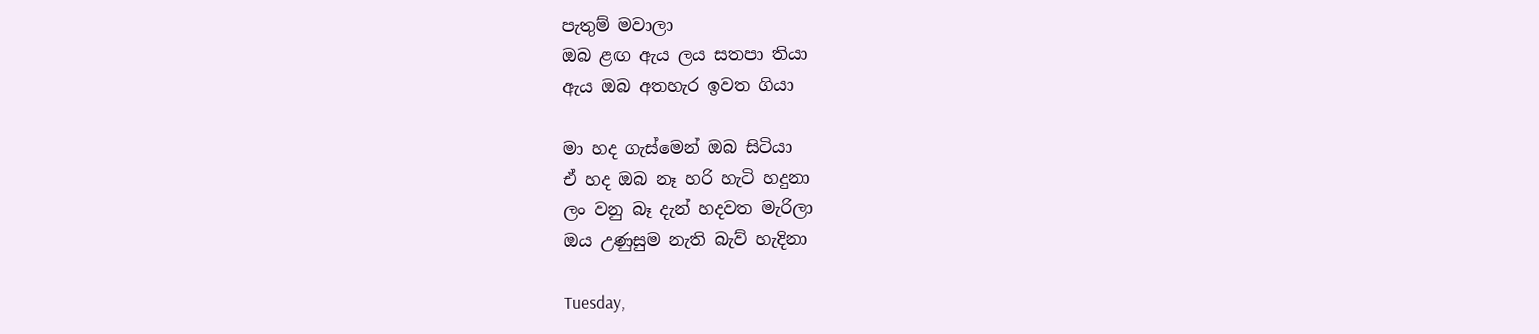පැතුම් මවාලා
ඔබ ළඟ ඇය ලය සතපා තියා
ඇය ඔබ අතහැර ඉවත ගියා

මා හද ගැස්මෙන් ඔබ සිටියා
ඒ හද ඔබ නෑ හරි හැටි හදුනා
ලං වනු බෑ දැන් හදවත මැරිලා
ඔය උණුසුම නැති බැව් හැදිනා

Tuesday,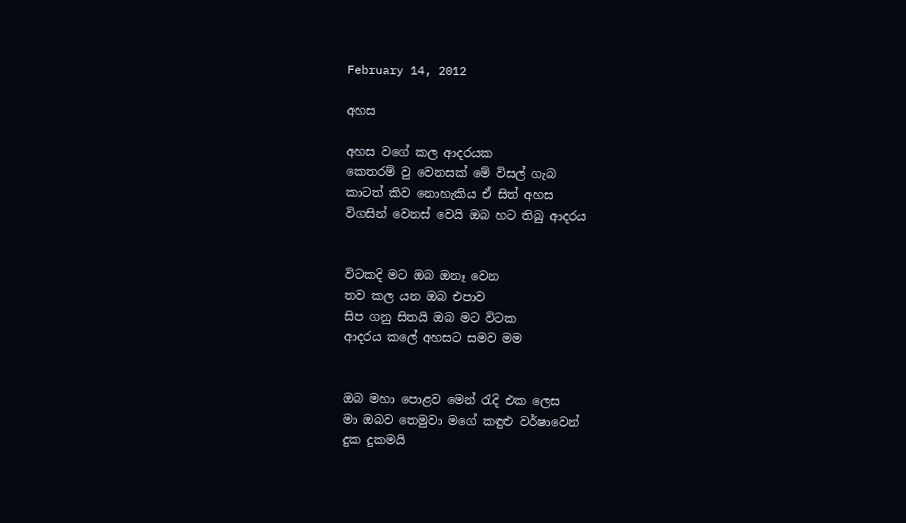February 14, 2012

අහස

අහස වගේ කල ආදරයක
කෙතරම් වු වෙනසක් මේ විසල් ගැබ
කාටත් කිව නොහැකිය ඒ සිත් අහස
විගසින් වෙනස් වෙයි ඔබ හට තිබු ආදරය


විටකදි මට ඔබ ඔනෑ වෙන
තව කල යන ඔබ එපාව
සිප ගනු සිතයි ඔබ මට විටක
ආදරය කලේ අහසට සමව මම


ඔබ මහා පොළව මෙන් රැදි එක ලෙස
මා ඔබව තෙමුවා මගේ කඳුළු වර්ෂාවෙන්
දුක දුකමයි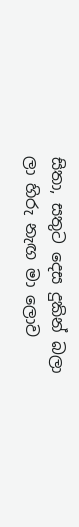සිතා, සතුට දෙස දුකින් බලා
ලා හිරු නැඟ මා ලොව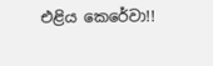එළිය කෙරේවා!!